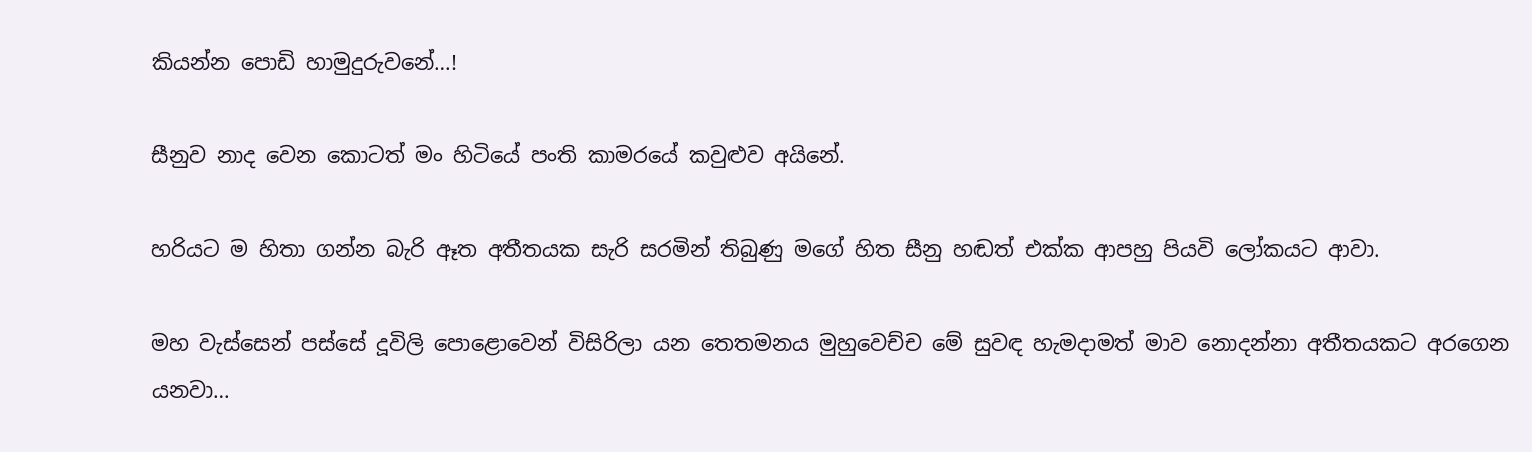කියන්න පොඩි හාමුදුරුවනේ…!

සීනුව නාද වෙන කොටත් මං හිටියේ පංති කාමරයේ කවුළුව අයිනේ.

හරියට ම හිතා ගන්න බැරි ඈත අතීතයක සැරි සරමින් තිබුණු මගේ හිත සීනු හඬත් එක්ක ආපහු පියවි ලෝකයට ආවා.

මහ වැස්සෙන් පස්සේ දූවිලි පොළොවෙන් විසිරිලා යන තෙතමනය මුහුවෙච්ච මේ සුවඳ හැමදාමත් මාව නොදන්නා අතීතයකට අරගෙන යනවා…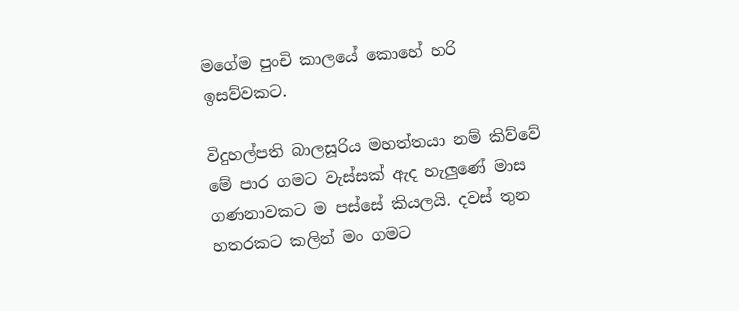මගේම පුංචි කාලයේ කොහේ හරි ඉසව්වකට.

විදුහල්පති බාලසූරිය මහත්තයා නම් කිව්වේ මේ පාර ගමට වැස්සක් ඇද හැලුණේ මාස ගණනාවකට ම පස්සේ කියලයි. දවස් තුන හතරකට කලින් මං ගමට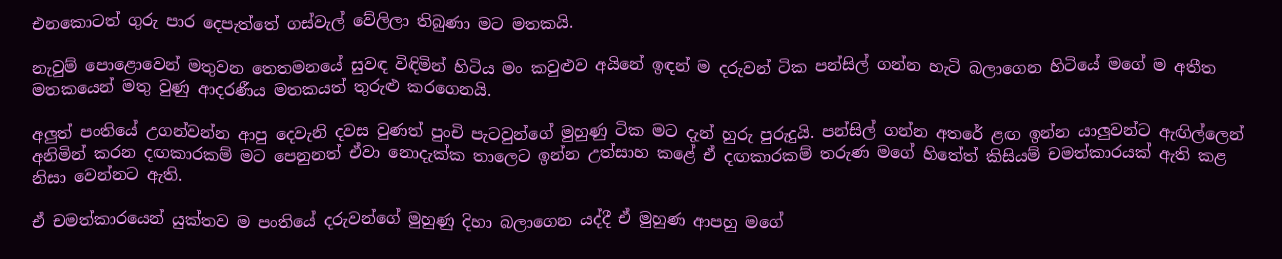එනකොටත් ගුරු පාර දෙපැත්තේ ගස්වැල් වේලිලා තිබුණා මට මතකයි.

නැවුම් පොළොවෙන් මතුවන තෙතමනයේ සුවඳ විඳිමින් හිටිය මං කවුළුව අයිනේ ඉඳන් ම දරුවන් ටික පන්සිල් ගන්න හැටි බලාගෙන හිටියේ මගේ ම අතීත මතකයෙන් මතු වුණු ආදරණීය මතකයත් තුරුළු කරගෙනයි.

අලුත් පංතියේ උගන්වන්න ආපු දෙවැනි දවස වුණත් පුංචි පැටවුන්ගේ මුහුණු ටික මට දැන් හුරු පුරුදුයි. පන්සිල් ගන්න අතරේ ළඟ ඉන්න යාලුවන්ට ඇඟිල්ලෙන් අනිමින් කරන දඟකාරකම් මට පෙනුනත් ඒවා නොදැක්ක තාලෙට ඉන්න උත්සාහ කළේ ඒ දඟකාරකම් තරුණ මගේ හිතේත් කිසියම් චමත්කාරයක් ඇති කළ නිසා වෙන්නට ඇති.

ඒ චමත්කාරයෙන් යුක්තව ම පංතියේ දරුවන්ගේ මුහුණු දිහා බලාගෙන යද්දී ඒ මුහුණ ආපහු මගේ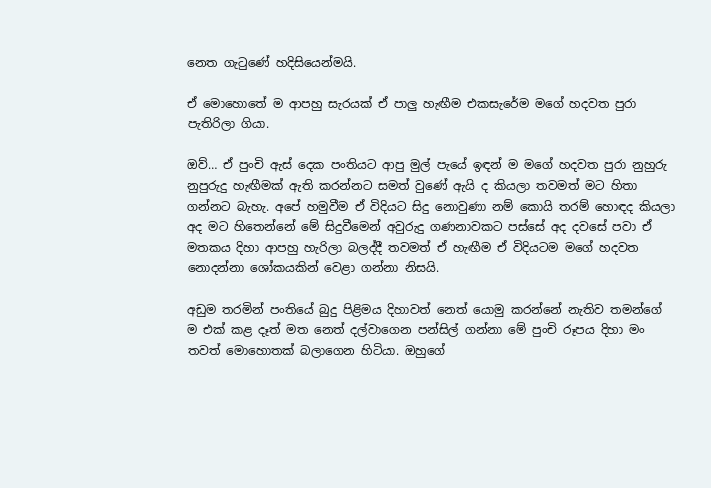නෙත ගැටුණේ හදිසියෙන්මයි.

ඒ මොහොතේ ම ආපහු සැරයක් ඒ පාලු හැඟීම එකසැරේම මගේ හදවත පුරා පැතිරිලා ගියා.

ඔව්… ඒ පුංචි ඇස් දෙක පංතියට ආපු මුල් පැයේ ඉඳන් ම මගේ හදවත පුරා නුහුරු නුපුරුදු හැඟීමක් ඇති කරන්නට සමත් වුණේ ඇයි ද කියලා තවමත් මට හිතා ගන්නට බැහැ. අපේ හමුවීම ඒ විදියට සිදු නොවුණා නම් කොයි තරම් හොඳද කියලා අද මට හිතෙන්නේ මේ සිදුවීමෙන් අවුරුදු ගණනාවකට පස්සේ අද දවසේ පවා ඒ මතකය දිහා ආපහු හැරිලා බලද්දී තවමත් ඒ හැඟීම ඒ විදියටම මගේ හදවත නොදන්නා ශෝකයකින් වෙළා ගන්නා නිසයි.

අඩුම තරමින් පංතියේ බුදු පිළිමය දිහාවත් නෙත් යොමු කරන්නේ නැතිව තමන්ගේ ම එක් කළ දෑත් මත නෙත් දල්වාගෙන පන්සිල් ගන්නා මේ පුංචි රූපය දිහා මං තවත් මොහොතක් බලාගෙන හිටියා. ඔහුගේ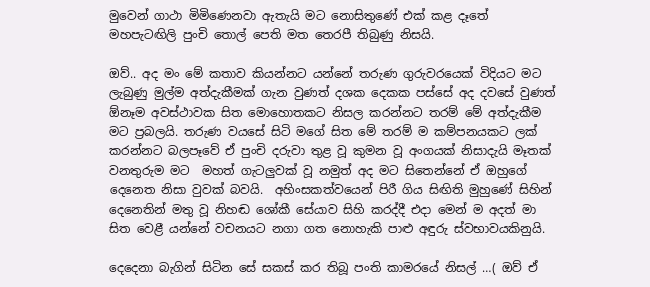මුවෙන් ගාථා මිමිණෙනවා ඇතැයි මට නොසිතුණේ එක් කළ දෑතේ මහපැටඟිලි පුංචි තොල් පෙති මත තෙරපී තිබුණු නිසයි.

ඔව්.. අද මං මේ කතාව කියන්නට යන්නේ තරුණ ගුරුවරයෙක් විදියට මට ලැබුණු මුල්ම අත්දැකීමක් ගැන වුණත් දශක දෙකක පස්සේ අද දවසේ වුණත් ඕනෑම අවස්ථාවක සිත මොහොතකට නිසල කරන්නට තරම් මේ අත්දැකීම මට ප්‍රබලයි. තරුණ වයසේ සිටි මගේ සිත මේ තරම් ම කම්පනයකට ලක් කරන්නට බලපෑවේ ඒ පුංචි දරුවා තුළ වූ කුමන වූ අංගයක් නිසාදැයි මෑතක් වනතුරුම මට  මහත් ගැටලුවක් වූ නමුත් අද මට සිතෙන්නේ ඒ ඔහුගේ දෙනෙත නිසා වුවක් බවයි.  අහිංසකත්වයෙන් පිරී ගිය සිඟිති මුහුණේ සිහින් දෙනෙතින් මතු වූ නිහඬ ශෝකී සේයාව සිහි කරද්දී එදා මෙන් ම අදත් මා සිත වෙළී යන්නේ වචනයට නගා ගත නොහැකි පාළු අඳුරු ස්වභාවයකිනුයි.

දෙදෙනා බැගින් සිටින සේ සකස් කර තිබූ පංති කාමරයේ නිසල් …( ඔව් ඒ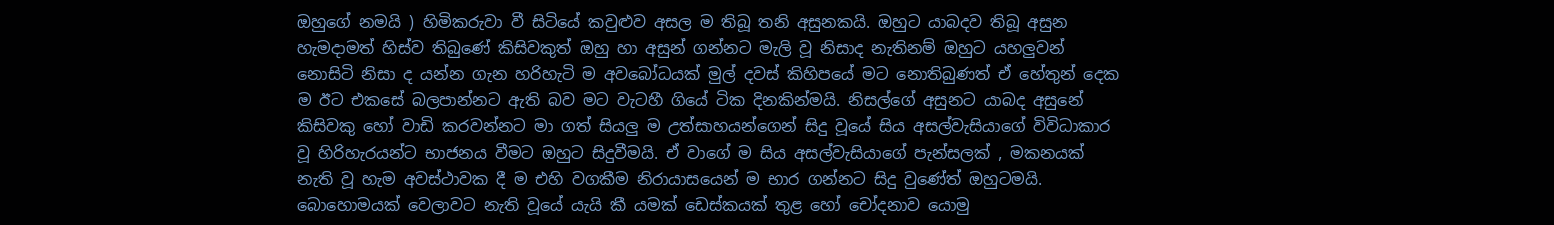ඔහුගේ නමයි ) හිමිකරුවා වී සිටියේ කවුළුව අසල ම තිබූ තනි අසුනකයි. ඔහුට යාබදව තිබූ අසුන හැමදාමත් හිස්ව තිබුණේ කිසිවකුත් ඔහු හා අසුන් ගන්නට මැලි වූ නිසාද නැතිනම් ඔහුට යහලුවන් නොසිටි නිසා ද යන්න ගැන හරිහැටි ම අවබෝධයක් මුල් දවස් කිහිපයේ මට නොතිබුණත් ඒ හේතුන් දෙක ම ඊට එකසේ බලපාන්නට ඇති බව මට වැටහී ගියේ ටික දිනකින්මයි. නිසල්ගේ අසුනට යාබද අසුනේ කිසිවකු හෝ වාඩි කරවන්නට මා ගත් සියලු ම උත්සාහයන්ගෙන් සිදු වූයේ සිය අසල්වැසියාගේ විවිධාකාර වූ හිරිහැරයන්ට භාජනය වීමට ඔහුට සිදුවීමයි. ඒ වාගේ ම සිය අසල්වැසියාගේ පැන්සලක් , මකනයක් නැති වූ හැම අවස්ථාවක දී ම එහි වගකීම නිරායාසයෙන් ම භාර ගන්නට සිදු වුණේත් ඔහුටමයි. බොහොමයක් වෙලාවට නැති වූයේ යැයි කී යමක් ඩෙස්කයක් තුළ හෝ චෝදනාව යොමු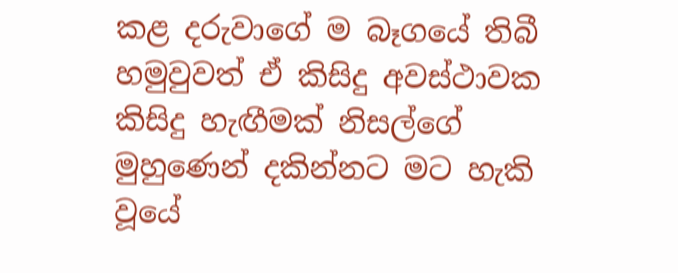කළ දරුවාගේ ම බෑගයේ තිබී හමුවුවත් ඒ කිසිදු අවස්ථාවක කිසිදු හැඟීමක් නිසල්ගේ මුහුණෙන් දකින්නට මට හැකි වූයේ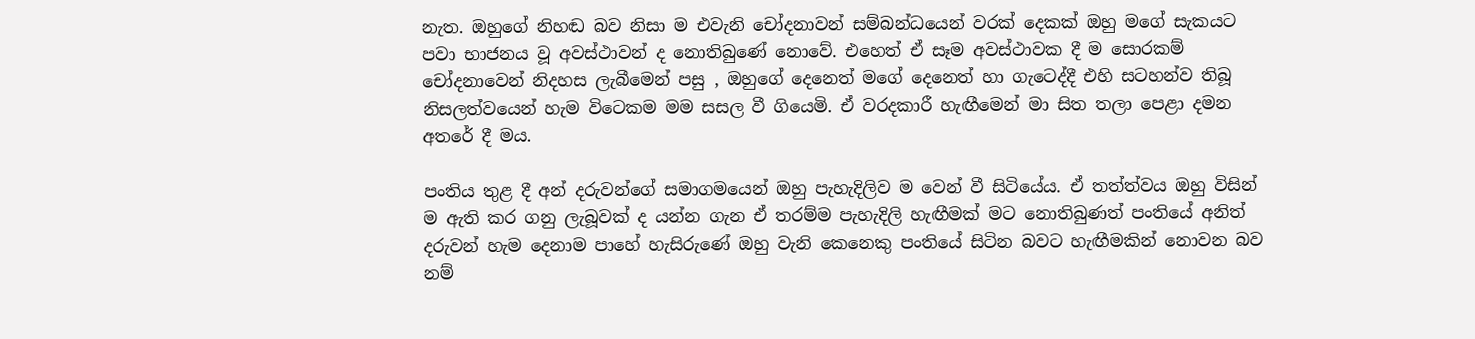නැත. ඔහුගේ නිහඬ බව නිසා ම එවැනි චෝදනාවන් සම්බන්ධයෙන් වරක් දෙකක් ඔහු මගේ සැකයට පවා භාජනය වූ අවස්ථාවන් ද නොතිබුණේ නොවේ. එහෙත් ඒ සෑම අවස්ථාවක දී ම සොරකම් චෝදනාවෙන් නිදහස ලැබීමෙන් පසු , ඔහුගේ දෙනෙත් මගේ දෙනෙත් හා ගැටෙද්දී එහි සටහන්ව තිබූ නිසලත්වයෙන් හැම විටෙකම මම සසල වී ගියෙමි. ඒ වරදකාරී හැඟීමෙන් මා සිත තලා පෙළා දමන අතරේ දී මය.

පංතිය තුළ දී අන් දරුවන්ගේ සමාගමයෙන් ඔහු පැහැදිලිව ම වෙන් වී සිටියේය. ඒ තත්ත්වය ඔහු විසින් ම ඇති කර ගනු ලැබූවක් ද යන්න ගැන ඒ තරම්ම පැහැදිලි හැඟීමක් මට නොතිබුණත් පංතියේ අනිත් දරුවන් හැම දෙනාම පාහේ හැසිරුණේ ඔහු වැනි කෙනෙකු පංතියේ සිටින බවට හැඟීමකින් නොවන බව නම්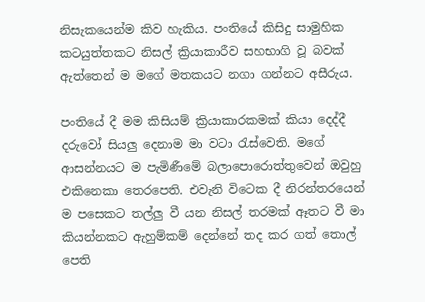නිසැකයෙන්ම කිව හැකිය. පංතියේ කිසිදු සාමුහික කටයුත්තකට නිසල් ක්‍රියාකාරීව සහභාගි වූ බවක් ඇත්තෙන් ම මගේ මතකයට නගා ගන්නට අසීරුය.

පංතියේ දී මම කිසියම් ක්‍රියාකාරකමක් කියා දෙද්දී දරුවෝ සියලු දෙනාම මා වටා රැස්වෙති. මගේ ආසන්නයට ම පැමිණීමේ බලාපොරොත්තුවෙන් ඔවුහු එකිනෙකා තෙරපෙති. එවැනි විටෙක දී නිරන්තරයෙන් ම පසෙකට තල්ලු වී යන නිසල් තරමක් ඈතට වී මා කියන්නකට ඇහුම්කම් දෙන්නේ තද කර ගත් තොල් පෙති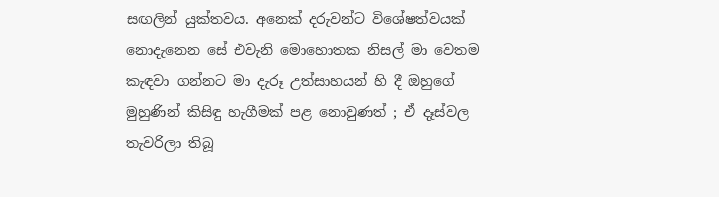සඟලින් යුක්තවය. අනෙක් දරුවන්ට විශේෂත්වයක් නොදැනෙන සේ එවැනි මොහොතක නිසල් මා වෙතම කැඳවා ගන්නට මා දැරූ උත්සාහයන් හි දී ඔහුගේ මුහුණින් කිසිඳු හැගීමක් පළ නොවුණත් ; ඒ දෑස්වල තැවරිලා තිබූ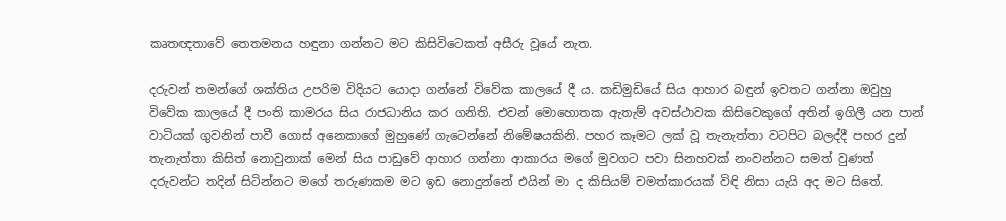කෘතඥතාවේ තෙතමනය හඳුනා ගන්නට මට කිසිවිටෙකත් අසීරු වූයේ නැත.

දරුවන් තමන්ගේ ශක්තිය උපරිම විදියට යොදා ගන්නේ විවේක කාලයේ දී ය. කඩිමුඩියේ සිය ආහාර බඳුන් ඉවතට ගන්නා ඔවුහු විවේක කාලයේ දී පංති කාමරය සිය රාජධානිය කර ගනිති. එවන් මොහොතක ඇතැම් අවස්ථාවක කිසිවෙකුගේ අතින් ඉගිලී යන පාන් වාටියක් ගුවනින් පාවී ගොස් අනෙකාගේ මුහුණේ ගැටෙන්නේ නිමේෂයකිනි. පහර කෑමට ලක් වූ තැනැත්තා වටපිට බලද්දී පහර දුන් තැනැත්තා කිසිත් නොවුනාක් මෙන් සිය පාඩුවේ ආහාර ගන්නා ආකාරය මගේ මුවගට පවා සිනහවක් නංවන්නට සමත් වුණත් දරුවන්ට තදින් සිටින්නට මගේ තරුණකම මට ඉඩ නොදුන්නේ එයින් මා ද කිසියම් චමත්කාරයක් විඳි නිසා යැයි අද මට සිතේ.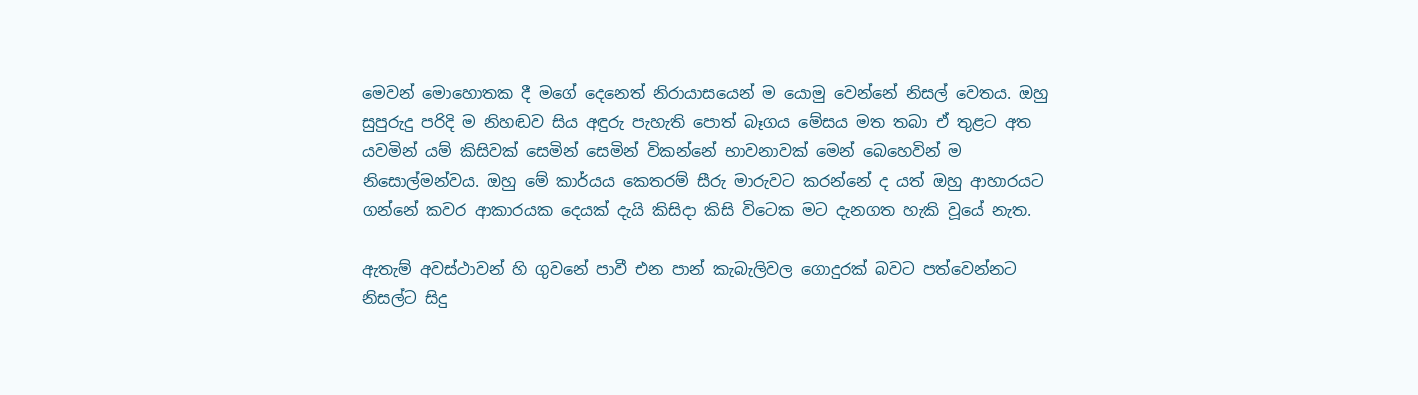මෙවන් මොහොතක දී මගේ දෙනෙත් නිරායාසයෙන් ම යොමු වෙන්නේ නිසල් වෙතය. ඔහු සුපුරුදු පරිදි ම නිහඬව සිය අඳුරු පැහැති පොත් බෑගය මේසය මත තබා ඒ තුළට අත යවමින් යම් කිසිවක් සෙමින් සෙමින් විකන්නේ භාවනාවක් මෙන් බෙහෙවින් ම නිසොල්මන්වය. ඔහු මේ කාර්යය කෙතරම් සීරු මාරුවට කරන්නේ ද යත් ඔහු ආහාරයට ගන්නේ කවර ආකාරයක දෙයක් දැයි කිසිදා කිසි විටෙක මට දැනගත හැකි වූයේ නැත.

ඇතැම් අවස්ථාවන් හි ගුවනේ පාවී එන පාන් කැබැලිවල ගොදුරක් බවට පත්වෙන්නට නිසල්ට සිදු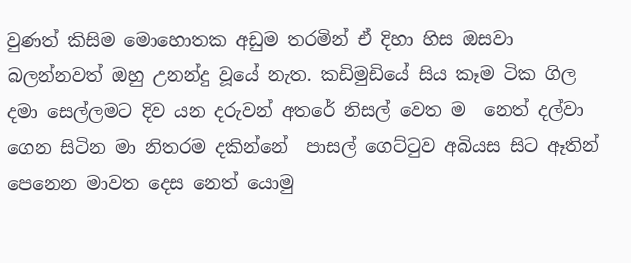වුණත් කිසිම මොහොතක අඩුම තරමින් ඒ දිහා හිස ඔසවා බලන්නවත් ඔහු උනන්දු වූයේ නැත. කඩිමුඩියේ සිය කෑම ටික ගිල දමා සෙල්ලමට දිව යන දරුවන් අතරේ නිසල් වෙත ම  නෙත් දල්වා ගෙන සිටින මා නිතරම දකින්නේ  පාසල් ගෙට්ටුව අබියස සිට ඈතින් පෙනෙන මාවත දෙස නෙත් යොමු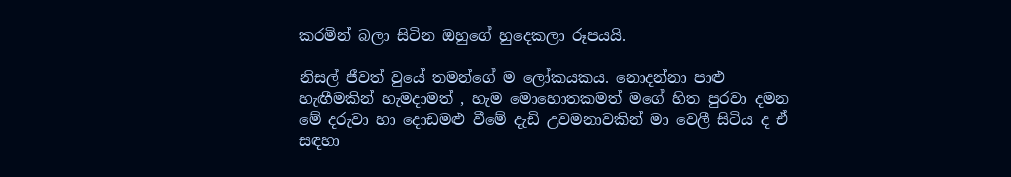කරමින් බලා සිටින ඔහුගේ හුදෙකලා රූපයයි.

නිසල් ජීවත් වුයේ තමන්ගේ ම ලෝකයකය. නොදන්නා පාළු හැඟීමකින් හැමදාමත් , හැම මොහොතකමත් මගේ හිත පුරවා දමන මේ දරුවා හා දොඩමළු වීමේ දැඩි උවමනාවකින් මා වෙලී සිටිය ද ඒ සඳහා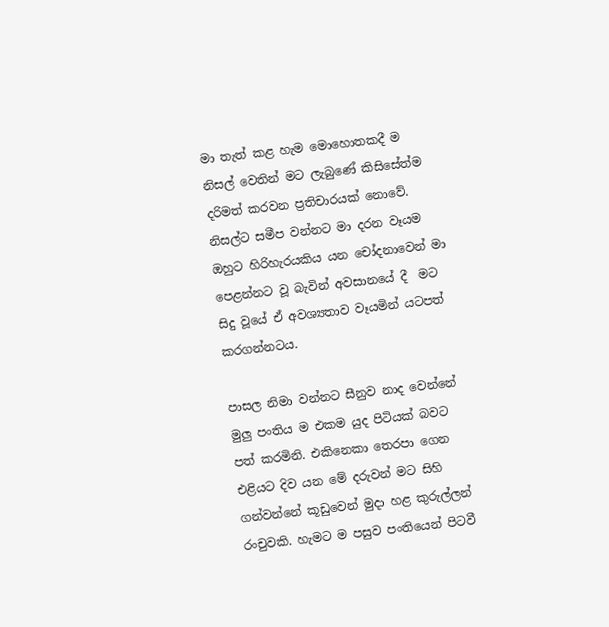මා තැත් කළ හැම මොහොතකදී ම නිසල් වෙතින් මට ලැබුණේ කිසිසේත්ම දරිමත් කරවන ප්‍රතිචාරයක් නොවේ. නිසල්ට සමීප වන්නට මා දරන වෑයම ඔහුට හිරිහැරයකිය යන චෝදනාවෙන් මා පෙළන්නට වූ බැවින් අවසානයේ දී  මට සිදු වූයේ ඒ අවශ්‍යතාව වෑයමින් යටපත් කරගන්නටය.

පාසල නිමා වන්නට සීනුව නාද වෙන්නේ මුලු පංතිය ම එකම යුද පිටියක් බවට පත් කරමිනි. එකිනෙකා තෙරපා ගෙන එළියට දිව යන මේ දරුවන් මට සිහි ගන්වන්නේ කූඩුවෙන් මුදා හළ කුරුල්ලන් රංචුවකි. හැමට ම පසුව පංතියෙන් පිටවී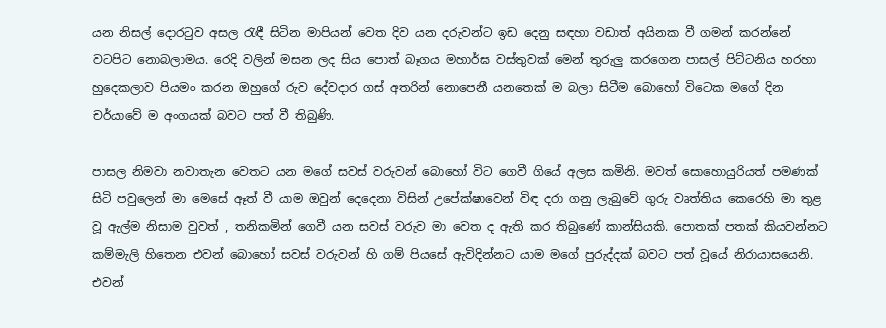යන නිසල් දොරටුව අසල රැඳී සිටින මාපියන් වෙත දිව යන දරුවන්ට ඉඩ දෙනු සඳහා වඩාත් අයිනක වී ගමන් කරන්නේ වටපිට නොබලාමය. රෙදි වලින් මසන ලද සිය පොත් බෑගය මහාර්ඝ වස්තුවක් මෙන් තුරුලු කරගෙන පාසල් පිට්ටනිය හරහා හුදෙකලාව පියමං කරන ඔහුගේ රුව දේවදාර ගස් අතරින් නොපෙනී යනතෙක් ම බලා සිටීම බොහෝ විටෙක මගේ දින චර්යාවේ ම අංගයක් බවට පත් වී තිබුණි.

පාසල නිමවා නවාතැන වෙතට යන මගේ සවස් වරුවන් බොහෝ විට ගෙවී ගියේ අලස කමිනි. මවත් සොහොයුරියත් පමණක් සිටි පවුලෙන් මා මෙසේ ඈත් වී යාම ඔවුන් දෙදෙනා විසින් උපේක්ෂාවෙන් විඳ දරා ගනු ලැබුවේ ගුරු වෘත්තිය කෙරෙහි මා තුළ වූ ඇල්ම නිසාම වුවත් , තනිකමින් ගෙවී යන සවස් වරුව මා වෙත ද ඇති කර තිබුණේ කාන්සියකි. පොතක් පතක් කියවන්නට කම්මැලි හිතෙන එවන් බොහෝ සවස් වරුවන් හි ගම් පියසේ ඇවිදින්නට යාම මගේ පුරුද්දක් බවට පත් වූයේ නිරායාසයෙනි. එවන්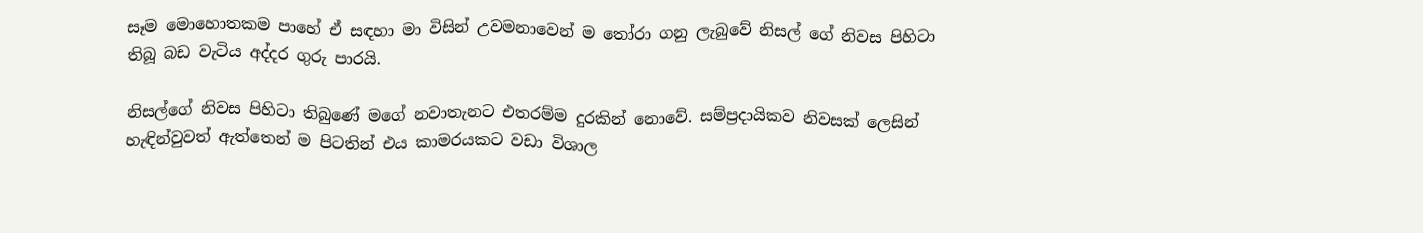සෑම මොහොතකම පාහේ ඒ සඳහා මා විසින් උවමනාවෙන් ම තෝරා ගනු ලැබුවේ නිසල් ගේ නිවස පිහිටා තිබූ බඩ වැටිය අද්දර ගුරු පාරයි.

නිසල්ගේ නිවස පිහිටා තිබුණේ මගේ නවාතැනට එතරම්ම දුරකින් නොවේ. සම්ප්‍රදායිකව නිවසක් ලෙසින් හැඳින්වුවත් ඇත්තෙන් ම පිටතින් එය කාමරයකට වඩා විශාල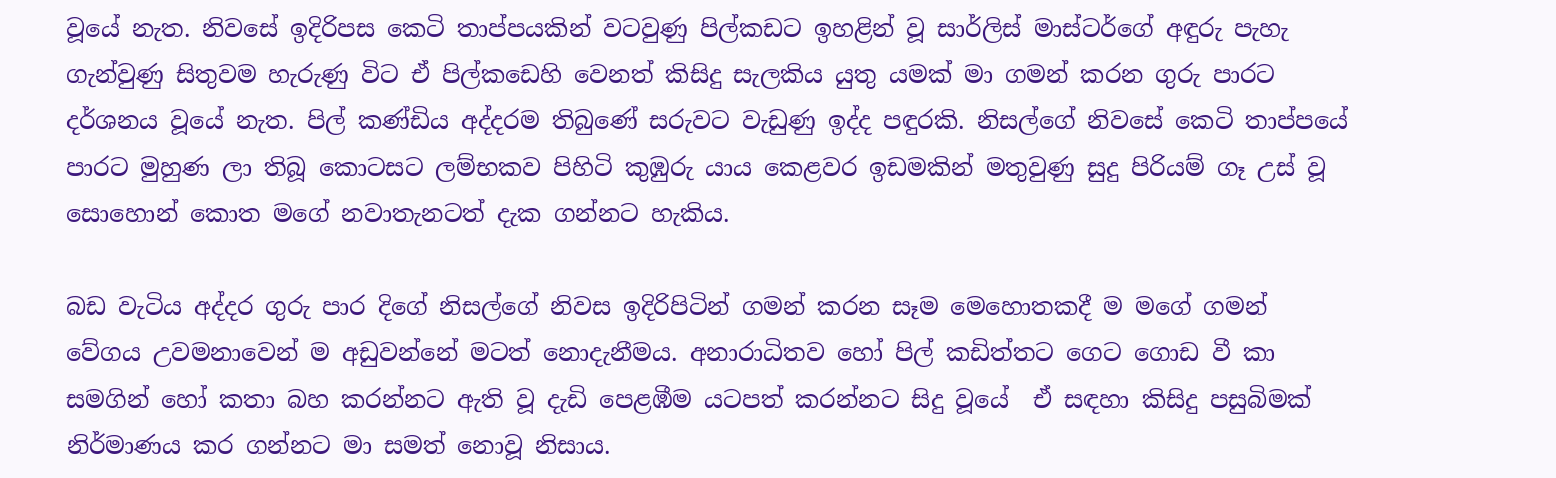වූයේ නැත. නිවසේ ඉදිරිපස කෙටි තාප්පයකින් වටවුණු පිල්කඩට ඉහළින් වූ සාර්ලිස් මාස්ටර්ගේ අඳුරු පැහැ ගැන්වුණු සිතුවම හැරුණු විට ඒ පිල්කඩෙහි වෙනත් කිසිදු සැලකිය යුතු යමක් මා ගමන් කරන ගුරු පාරට දර්ශනය වූයේ නැත. පිල් කණ්ඩිය අද්දරම තිබුණේ සරුවට වැඩුණු ඉද්ද පඳුරකි. නිසල්ගේ නිවසේ කෙටි තාප්පයේ පාරට මුහුණ ලා තිබූ කොටසට ලම්භකව පිහිටි කුඹුරු යාය කෙළවර ඉඩමකින් මතුවුණු සුදු පිරියම් ගෑ උස් වූ සොහොන් කොත මගේ නවාතැනටත් දැක ගන්නට හැකිය.

බඩ වැටිය අද්දර ගුරු පාර දිගේ නිසල්ගේ නිවස ඉදිරිපිටින් ගමන් කරන සෑම මෙහොතකදී ම මගේ ගමන් වේගය උවමනාවෙන් ම අඩුවන්නේ මටත් නොදැනීමය. අනාරාධිතව හෝ පිල් කඩිත්තට ගෙට ගොඩ වී කා සමගින් හෝ කතා බහ කරන්නට ඇති වූ දැඩි පෙළඹීම යටපත් කරන්නට සිදු වූයේ  ඒ සඳහා කිසිදු පසුබිමක් නිර්මාණය කර ගන්නට මා සමත් නොවූ නිසාය.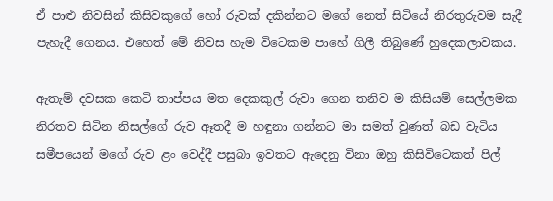ඒ පාළු නිවසින් කිසිවකුගේ හෝ රුවක් දකින්නට මගේ නෙත් සිටියේ නිරතුරුවම සැදී පැහැදී ගෙනය. එහෙත් මේ නිවස හැම විටෙකම පාහේ ගිලී තිබුණේ හුදෙකලාවකය.

ඇතැම් දවසක කෙටි තාප්පය මත දෙකකුල් රුවා ගෙන තනිව ම කිසියම් සෙල්ලමක නිරතව සිටින නිසල්ගේ රුව ඈතදී ම හඳුනා ගන්නට මා සමත් වුණත් බඩ වැටිය සමීපයෙන් මගේ රුව ළං වෙද්දී පසුබා ඉවතට ඇදෙනු විනා ඔහු කිසිවිටෙකත් පිල්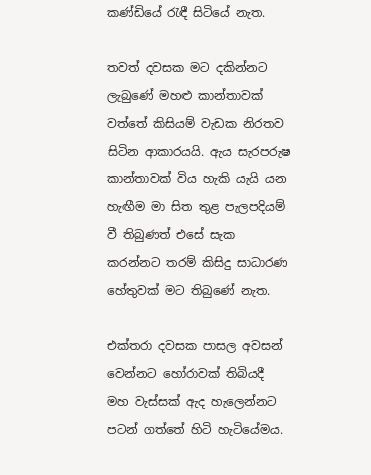කණ්ඩියේ රැඳී සිටියේ නැත.

තවත් දවසක මට දකින්නට ලැබුණේ මහළු කාන්තාවක් වත්තේ කිසියම් වැඩක නිරතව සිටින ආකාරයයි. ඇය සැරපරුෂ කාන්තාවක් විය හැකි යැයි යන හැඟීම මා සිත තුළ පැලපදියම් වී තිබුණත් එසේ සැක කරන්නට තරම් කිසිදු සාධාරණ හේතුවක් මට තිබුණේ නැත.

එක්තරා දවසක පාසල අවසන් වෙන්නට හෝරාවක් තිබියදී මහ වැස්සක් ඇද හැලෙන්නට පටන් ගත්තේ හිටි හැටියේමය.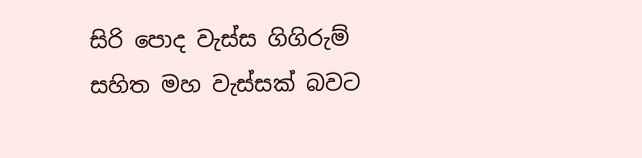සිරි පොද වැස්ස ගිගිරුම් සහිත මහ වැස්සක් බවට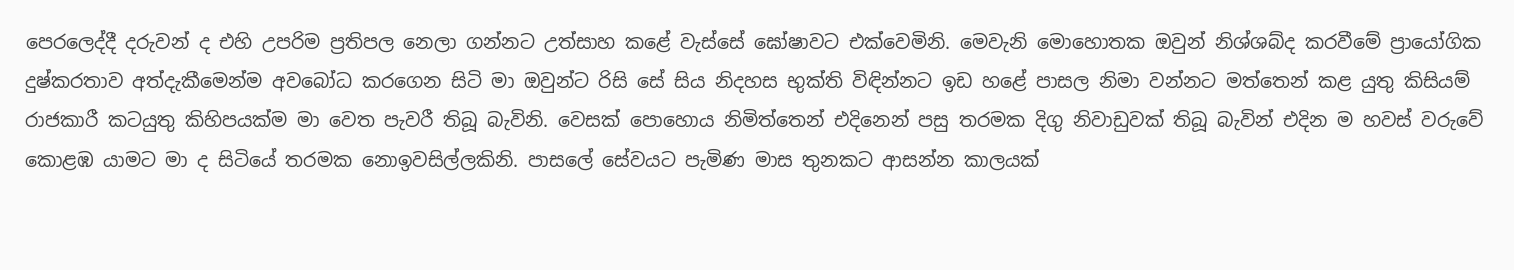පෙරලෙද්දී දරුවන් ද එහි උපරිම ප්‍රතිපල නෙලා ගන්නට උත්සාහ කළේ වැස්සේ ඝෝෂාවට එක්වෙමිනි. මෙවැනි මොහොතක ඔවුන් නිශ්ශබ්ද කරවීමේ ප්‍රායෝගික දුෂ්කරතාව අත්දැකීමෙන්ම අවබෝධ කරගෙන සිටි මා ඔවුන්ට රිසි සේ සිය නිදහස භුක්ති විඳින්නට ඉඩ හළේ පාසල නිමා වන්නට මත්තෙන් කළ යුතු කිසියම් රාජකාරී කටයුතු කිහිපයක්ම මා වෙත පැවරී තිබූ බැවිනි. වෙසක් පොහොය නිමිත්තෙන් එදිනෙන් පසු තරමක දිගු නිවාඩුවක් තිබූ බැවින් එදින ම හවස් වරුවේ කොළඹ යාමට මා ද සිටියේ තරමක නොඉවසිල්ලකිනි. පාසලේ සේවයට පැමිණ මාස තුනකට ආසන්න කාලයක්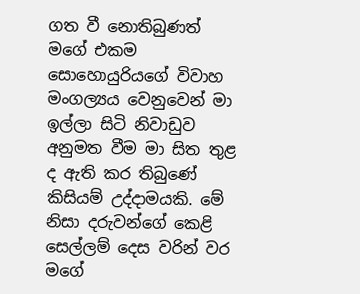ගත වී නොතිබුණත් මගේ එකම සොහොයුරියගේ විවාහ මංගල්‍යය වෙනුවෙන් මා ඉල්ලා සිටි නිවාඩුව අනුමත වීම මා සිත තුළ ද ඇති කර තිබුණේ කිසියම් උද්දාමයකි. මේ නිසා දරුවන්ගේ කෙළි සෙල්ලම් දෙස වරින් වර මගේ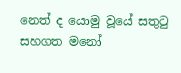නෙත් ද යොමු වූයේ සතුටු සහගත මනෝ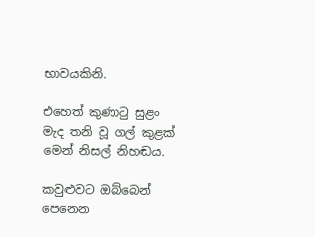භාවයකිනි.

එහෙත් කුණාටු සුළං මැද තනි වූ ගල් කුළක් මෙන් නිසල් නිහඬය.

කවුළුවට ඔබ්බෙන් පෙනෙන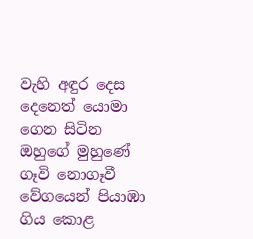වැහි අඳුර දෙස දෙනෙත් යොමා ගෙන සිටින ඔහුගේ මුහුණේ ගෑවි නොගෑවී  වේගයෙන් පියාඹා ගිය කොළ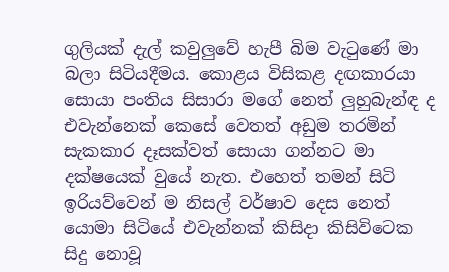ගුලියක් දැල් කවුලුවේ හැපී බිම වැටුණේ මා බලා සිටියදීමය. කොළය විසිකළ දඟකාරයා සොයා පංතිය සිසාරා මගේ නෙත් ලුහුබැන්ඳ ද  එවැන්නෙක් කෙසේ වෙතත් අඩුම තරමින් සැකකාර දෑසක්වත් සොයා ගන්නට මා දක්ෂයෙක් වුයේ නැත. එහෙත් තමන් සිටි ඉරියව්වෙන් ම නිසල් වර්ෂාව දෙස නෙත් යොමා සිටියේ එවැන්නක් කිසිදා කිසිවිටෙක සිදු නොවූ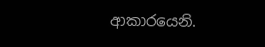ආකාරයෙනි.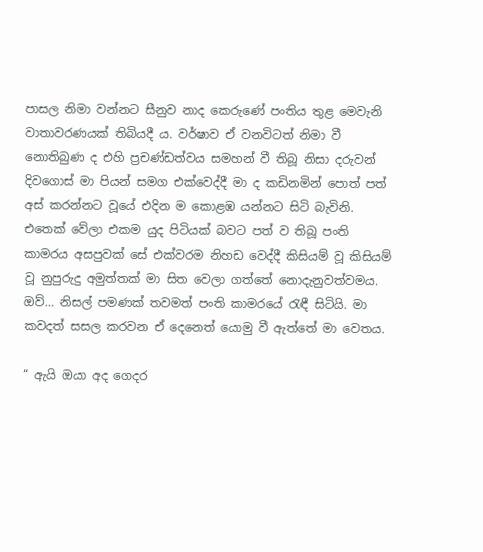පාසල නිමා වන්නට සීනුව නාද කෙරුණේ පංතිය තුළ මෙවැනි වාතාවරණයක් තිබියදී ය. වර්ෂාව ඒ වනවිටත් නිමා වී නොතිබුණ ද එහි ප්‍රචණ්ඩත්වය සමහන් වී තිබූ නිසා දරුවන් දිවගොස් මා පියන් සමග එක්වෙද්දී මා ද කඩිනමින් පොත් පත් අස් කරන්නට වූයේ එදින ම කොළඹ යන්නට සිටි බැවිනි. එතෙක් වේලා එකම යුද පිටියක් බවට පත් ව තිබූ පංති කාමරය අසපුවක් සේ එක්වරම නිහඩ වෙද්දී කිසියම් වූ කිසියම් වූ නුපුරුදු අමුත්තක් මා සිත වෙලා ගත්තේ නොදැනුවත්වමය. ඔව්… නිසල් පමණක් තවමත් පංති කාමරයේ රැඳී සිටියි. මා කවදත් සසල කරවන ඒ දෙනෙත් යොමු වී ඇත්තේ මා වෙතය.

“ ඇයි ඔයා අද ගෙදර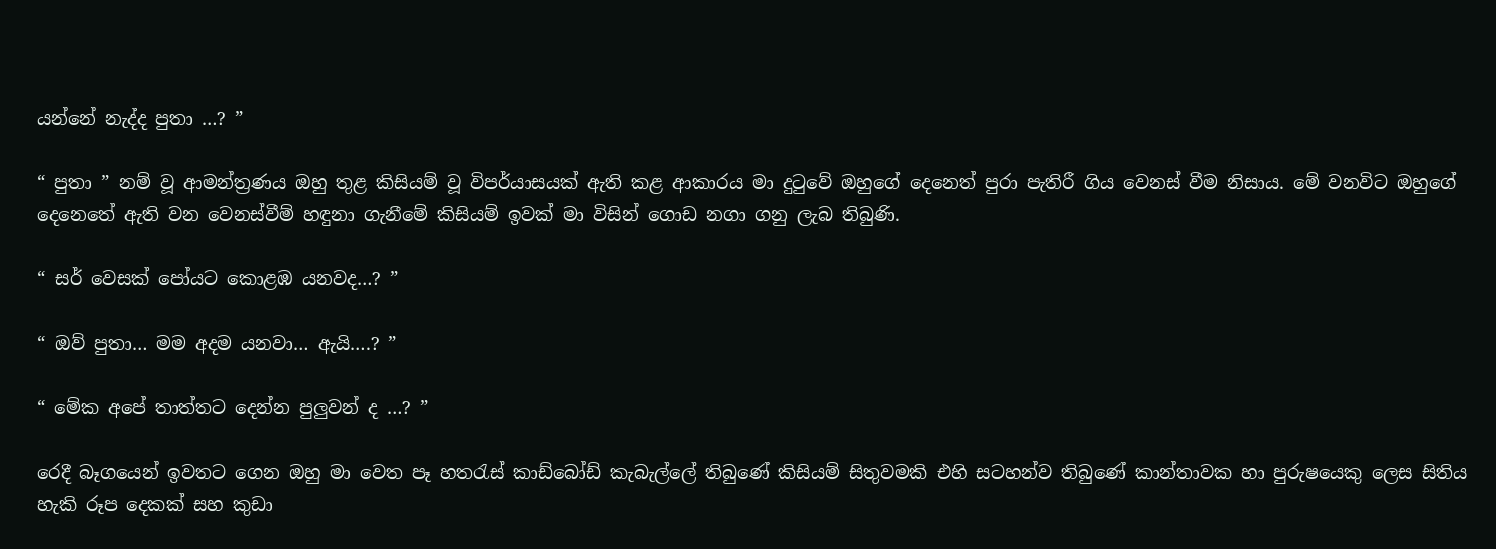යන්නේ නැද්ද පුතා …? ”

“ පුතා ” නම් වූ ආමන්ත්‍රණය ඔහු තුළ කිසියම් වූ විපර්යාසයක් ඇති කළ ආකාරය මා දුටුවේ ඔහුගේ දෙනෙත් පුරා පැතිරී ගිය වෙනස් වීම නිසාය. මේ වනවිට ඔහුගේ දෙනෙතේ ඇති වන වෙනස්වීම් හඳුනා ගැනීමේ කිසියම් ඉවක් මා විසින් ගොඩ නගා ගනු ලැබ තිබුණි.

“ සර් වෙසක් පෝයට කොළඹ යනවද…? ”

“ ඔව් පුතා… මම අදම යනවා… ඇයි….? ”

“ මේක අපේ තාත්තට දෙන්න පුලුවන් ද …? ”

රෙදී බෑගයෙන් ඉවතට ගෙන ඔහු මා වෙත පෑ හතරැස් කාඩ්බෝඩ් කැබැල්ලේ තිබුණේ කිසියම් සිතුවමකි එහි සටහන්ව තිබුණේ කාන්තාවක හා පුරුෂයෙකු ලෙස සිතිය හැකි රූප දෙකක් සහ කුඩා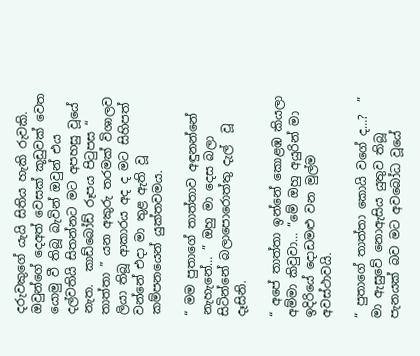දරුවකුගේ යැයි සිතිය හැකි රුවකි. ඔවුන්ගේ දෙඅත් වෙසක් කූඩුවක් වෙත යොමු වී තිබූ බැවින් ඔවුන් එය දල්වතියි සිතන්නට මට අපහසු වූයේ නැත.  කාඩ්බෝඩ් රූපය පිටුපස “ තාත්තා ” යන අකුරු තරමක් විශාලව ලියා තිබූ ආකාරය අද ද මට සිහිපත් වන්නේ එදා මා තුළ ඇති වූ කම්පනයෙන් යුක්තවමය.

“ මම පුතාගේ තාත්තාව අඳුනන්නේ නැහැනේ… ” ඔහු මා දෙස බලා සිටින්නේ බලාපොරොත්තු දැල්  වූ දෑසිනි.

“ අපේ තාත්තා ඉන්නේ කොළඹ කියලා අම්මා කිවුවා… ”මේ ඔහු අයුරින් මා ඉදිරියේ දොඩමළු වන මුල්ම අවස්ථාවයි.

“ පුතාගේ තාත්තා කොයි වගේ ද…?  ” මා ඇසුවේ නොඇසිය යුතුව තිබූ පැනයක් බව මට අවබෝධ වූයේ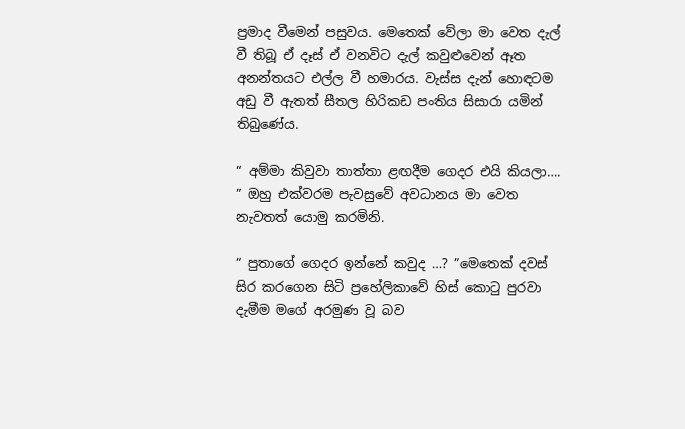ප්‍රමාද වීමෙන් පසුවය. මෙතෙක් වේලා මා වෙත දැල් වී තිබූ ඒ දෑස් ඒ වනවිට දැල් කවුළුවෙන් ඈත අනන්තයට එල්ල වී හමාරය. වැස්ස දැන් හොඳටම අඩු වී ඇතත් සීතල හිරිකඩ පංතිය සිසාරා යමින් තිබුණේය.

“ අම්මා කිවුවා තාත්තා ළඟදීම ගෙදර එයි කියලා…. ” ඔහු එක්වරම පැවසුවේ අවධානය මා වෙත නැවතත් යොමු කරමිනි.

“ පුතාගේ ගෙදර ඉන්නේ කවුද …? ”මෙතෙක් දවස් සිර කරගෙන සිටි ප්‍රහේලිකාවේ හිස් කොටු පුරවා දැමීම මගේ අරමුණ වූ බව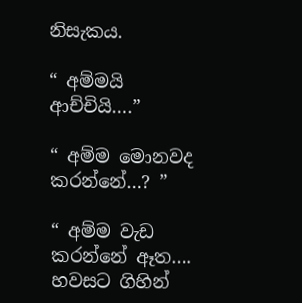නිසැකය.

“ අම්මයි ආච්චියි….”

“ අම්ම මොනවද කරන්නේ…? ”

“ අම්ම වැඩ කරන්නේ ඈත…. හවසට ගිහින්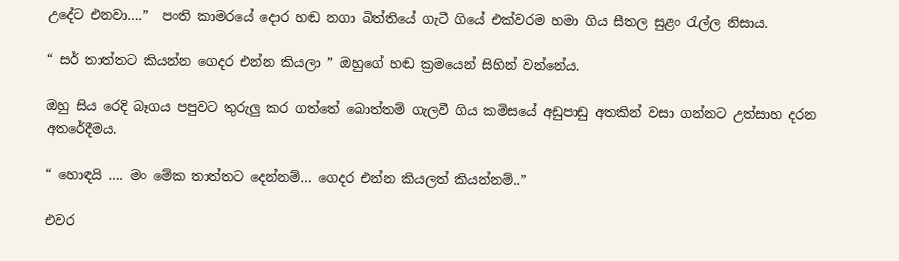උදේට එනවා….”  පංති කාමරයේ දොර හඬ නගා බිත්තියේ ගැටී ගියේ එක්වරම හමා ගිය සීතල සුළං රැල්ල නිසාය.

“ සර් තාත්තට කියන්න ගෙදර එන්න කියලා ” ඔහුගේ හඬ ක්‍රමයෙන් සිහින් වන්නේය.

ඔහු සිය රෙදි බෑගය පපුවට තුරුලු කර ගත්තේ බොත්තම් ගැලවී ගිය කමිසයේ අඩුපාඩු අතකින් වසා ගන්නට උත්සාහ දරන අතරේදීමය.

“ හොඳයි …. මං මේක තාත්තට දෙන්නම්… ගෙදර එන්න කියලත් කියන්නම්..”

එවර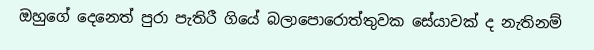ඔහුගේ දෙනෙත් පුරා පැතිරී ගියේ බලාපොරොත්තුවක සේයාවක් ද නැතිනම්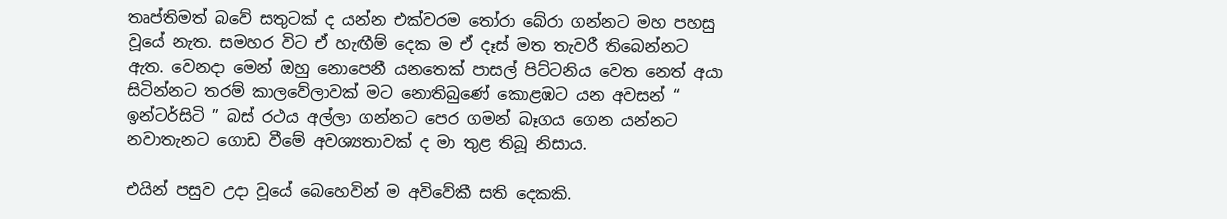තෘප්තිමත් බවේ සතුටක් ද යන්න එක්වරම තෝරා බේරා ගන්නට මහ පහසු වූයේ නැත. සමහර විට ඒ හැඟීම් දෙක ම ඒ දෑස් මත තැවරී තිබෙන්නට ඇත. වෙනදා මෙන් ඔහු නොපෙනී යනතෙක් පාසල් පිට්ටනිය වෙත නෙත් අයා සිටින්නට තරම් කාලවේලාවක් මට නොතිබුණේ කොළඹට යන අවසන් “ ඉන්ටර්සිටි ” බස් රථය අල්ලා ගන්නට පෙර ගමන් බෑගය ගෙන යන්නට නවාතැනට ගොඩ වීමේ අවශ්‍යතාවක් ද මා තුළ තිබූ නිසාය.

එයින් පසුව උදා වූයේ බෙහෙවින් ම අවිවේකී සති දෙකකි.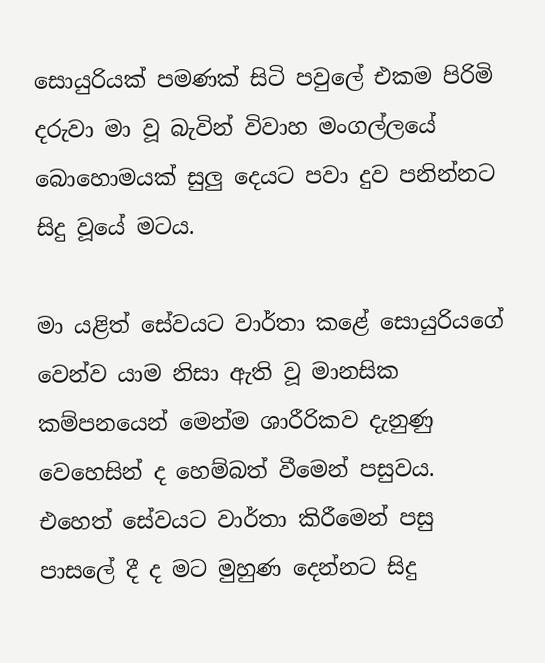සොයුරියක් පමණක් සිටි පවුලේ එකම පිරිමි දරුවා මා වූ බැවින් විවාහ මංගල්ලයේ බොහොමයක් සුලු ‍දෙයට පවා දුව පනින්නට සිදු වූයේ මටය.

මා යළිත් සේවයට වාර්තා කළේ සොයුරියගේ වෙන්ව යාම නිසා ඇති වූ මානසික කම්පනයෙන් මෙන්ම ශාරීරිකව දැනුණු වෙහෙසින් ද හෙම්බත් වීමෙන් පසුවය. එහෙත් සේවයට වාර්තා කිරීමෙන් පසු පාසලේ දී ද මට මුහුණ දෙන්නට සිදු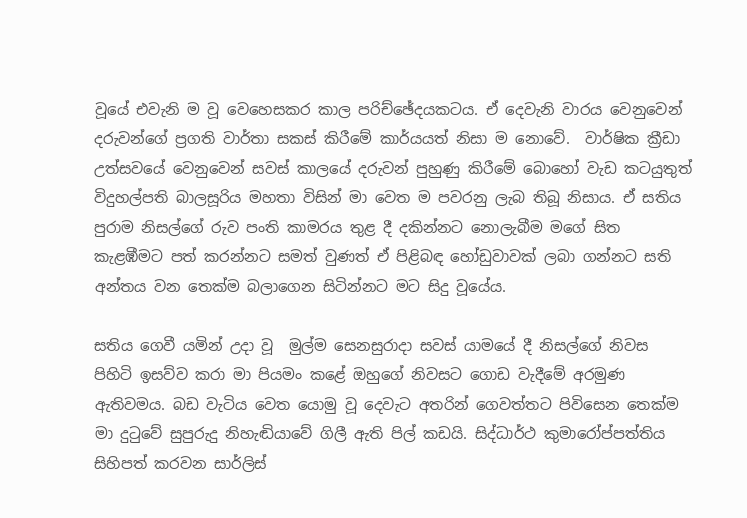වූයේ එවැනි ම වූ වෙහෙසකර කාල පරිච්ඡේදයකටය. ඒ දෙවැනි වාරය වෙනුවෙන් දරුවන්ගේ ප්‍රගති වාර්තා සකස් කිරීමේ කාර්යයත් නිසා ම නොවේ.  වාර්ෂික ක්‍රීඩා උත්සවයේ වෙනුවෙන් සවස් කාලයේ දරුවන් පුහුණු කිරීමේ බොහෝ වැඩ කටයුතුත් විදුහල්පති බාලසූරිය මහතා විසින් මා වෙත ම පවරනු ලැබ තිබූ නිසාය. ඒ සතිය පුරාම නිසල්ගේ රුව පංති කාමරය තුළ දී දකින්නට නොලැබීම මගේ සිත කැළඹීමට පත් කරන්නට සමත් වුණත් ඒ පිළිබඳ හෝඩුවාවක් ලබා ගන්නට සති අන්තය වන තෙක්ම බලාගෙන සිටින්නට මට සිදු වූයේය.

සතිය ගෙවී යමින් උදා වූ  මුල්ම සෙනසුරාදා සවස් යාමයේ දී නිසල්ගේ නිවස පිහිටි ඉසව්ව කරා මා පියමං කළේ ඔහුගේ නිවසට ගොඩ වැදීමේ අරමුණ ඇතිවමය. බඩ වැටිය වෙත යොමු වූ දෙවැට අතරින් ගෙවත්තට පිවිසෙන තෙක්ම මා දුටුවේ සුපුරුදු නිහැඬියාවේ ගිලී ඇති පිල් කඩයි. සිද්ධාර්ථ කුමාරෝප්පත්තිය සිහිපත් කරවන සාර්ලිස්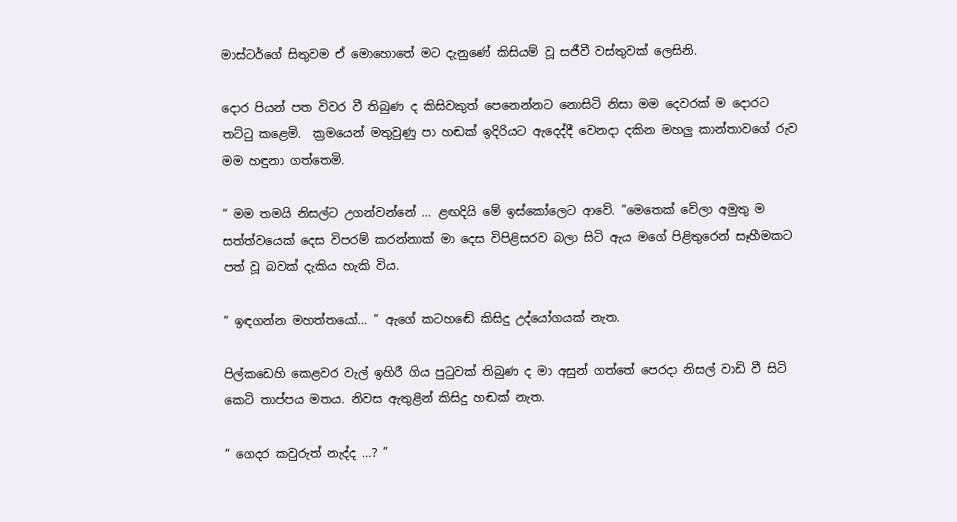මාස්ටර්ගේ සිතුවම ඒ මොහොතේ මට දැනුණේ කිසියම් වූ සජීවී වස්තුවක් ලෙසිනි.

දොර පියන් පත විවර වී තිබුණ ද කිසිවකුත් පෙනෙන්නට නොසිටි නිසා මම දෙවරක් ම දොරට තට්ටු කළෙමි.  ක්‍රමයෙන් මතුවුණු පා හඬක් ඉදිරියට ඇදෙද්දී වෙනදා දකින මහලු කාන්තාවගේ රුව මම හඳුනා ගත්තෙමි.

“ මම තමයි නිසල්ට උගන්වන්නේ … ළඟදියි මේ ඉස්කෝලෙට ආවේ. ”මෙතෙක් වේලා අමුතු ම සත්ත්වයෙක් දෙස විපරම් කරන්නාක් මා දෙස විපිළිසරව බලා සිටි ඇය මගේ පිළිතුරෙන් සෑහීමකට පත් වූ බවක් දැකිය හැකි විය.

“ ඉඳගන්න මහත්තයෝ… ” ඇගේ කටහඬේ කිසිදු උද්යෝගයක් නැත.

පිල්කඩෙහි කෙළවර වැල් ඉහිරී ගිය පුටුවක් තිබුණ ද මා අසුන් ගත්තේ පෙරදා නිසල් වාඩි වී සිටි කෙටි තාප්පය මතය. නිවස ඇතුළින් කිසිදු හඬක් නැත.

“ ගෙදර කවුරුත් නැද්ද …? ”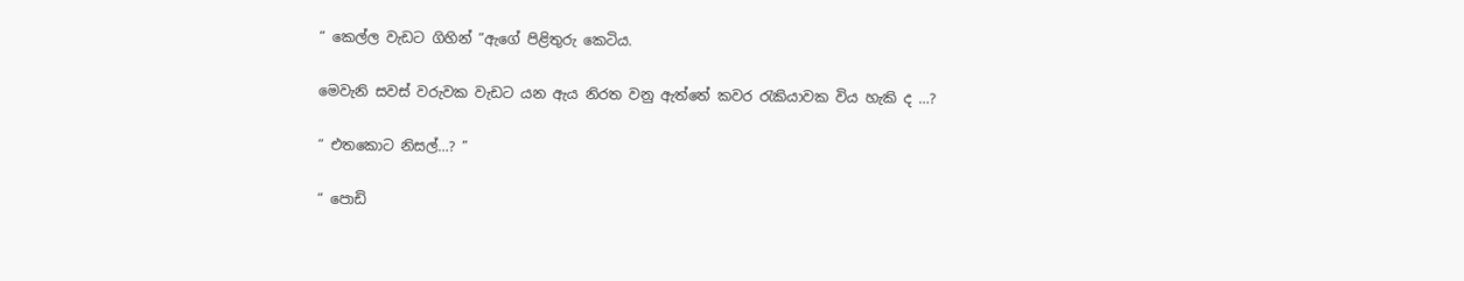“ කෙල්ල වැඩට ගිහින් ”ඇගේ පිළිතුරු කෙටිය.

මෙවැනි සවස් වරුවක වැඩට යන ඇය නිරත වනු ඇත්තේ කවර රැකියාවක විය හැකි ද …?

“ එතකොට නිසල්…? ”

“ පොඩි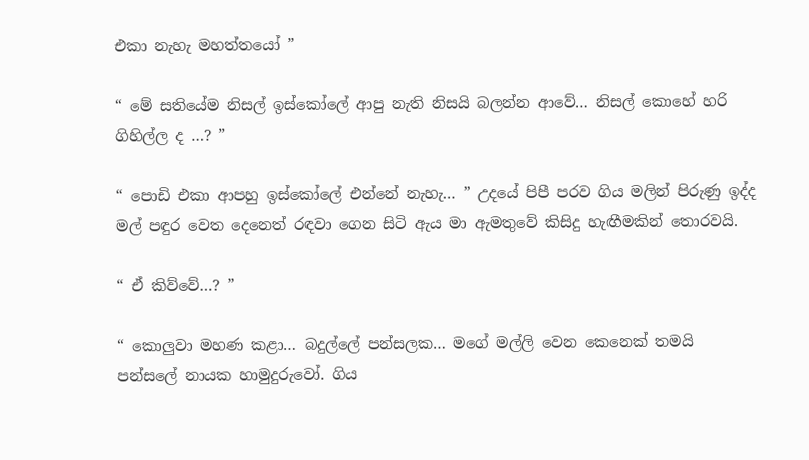එකා නැහැ මහත්තයෝ ”

“ මේ සතියේම නිසල් ඉස්කෝලේ ආපු නැති නිසයි බලන්න ආවේ… නිසල් කොහේ හරි ගිහිල්ල ද …? ”

“ පොඩි එකා ආපහු ඉස්කෝලේ එන්නේ නැහැ… ” උදයේ පිපී පරව ගිය මලින් පිරුණු ඉද්ද මල් පඳුර වෙත දෙනෙත් රඳවා ගෙන සිටි ඇය මා ඇමතුවේ කිසිදු හැඟීමකින් තොරවයි.

“ ඒ කිව්වේ…? ”

“ කොලුවා මහණ කළා… බදුල්ලේ පන්සලක… මගේ මල්ලි වෙන කෙනෙක් තමයි පන්සලේ නායක හාමුදුරුවෝ. ගිය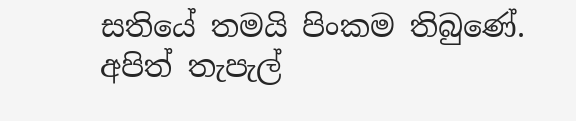සතියේ තමයි පිංකම තිබුණේ. අපිත් තැපැල්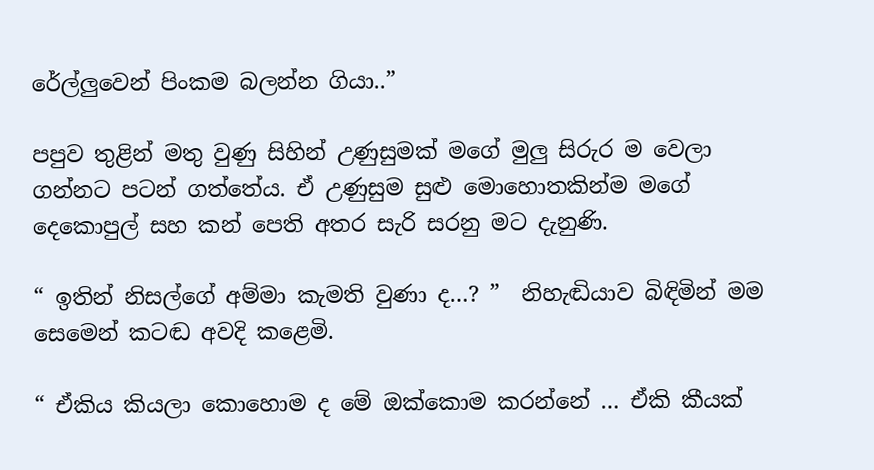රේල්ලුවෙන් පිංකම බලන්න ගියා..”

පපුව තුළින් මතු වුණු සිහින් උණුසුමක් මගේ මුලු සිරුර ම වෙලා ගන්නට පටන් ගත්තේය. ඒ උණුසුම සුළු මොහොතකින්ම මගේ දෙකොපුල් සහ කන් පෙති අතර සැරි සරනු මට දැනුණි.

“ ඉතින් නිසල්ගේ අම්මා කැමති වුණා ද…? ”  නිහැඬියාව බිඳිමින් මම සෙමෙන් කටඬ අවදි කළෙමි.

“ ඒකිය කියලා කොහොම ද මේ ඔක්කොම කරන්නේ … ඒකි කීයක්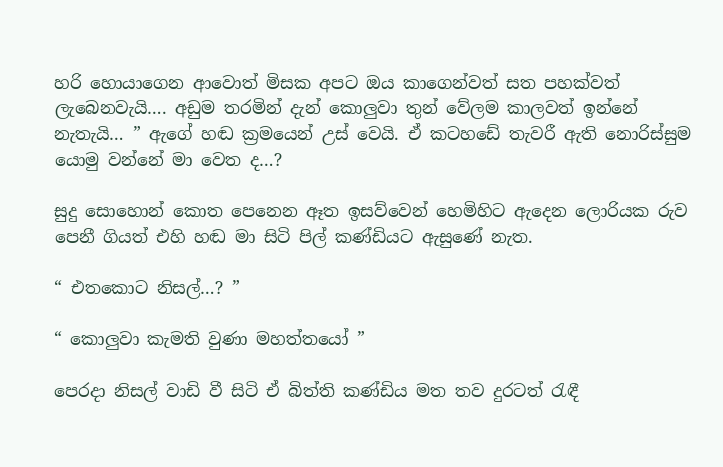හරි හොයාගෙන ආවොත් මිසක අපට ඔය කාගෙන්වත් සත පහක්වත් ලැබෙනවැයි…. අඩුම තරමින් දැන් කොලුවා තුන් වේලම කාලවත් ඉන්නේ නැතැයි… ” ඇගේ හඬ ක්‍රමයෙන් උස් වෙයි. ඒ කටහඩේ තැවරී ඇති නොරිස්සුම යොමු වන්නේ මා වෙත ද…?

සුදු සොහොන් කොත පෙනෙන ඈත ඉසව්වෙන් හෙමිහිට ඇදෙන ලොරියක රුව පෙනී ගියත් එහි හඬ මා සිටි පිල් කණ්ඩියට ඇසුණේ නැත.

“ එතකොට නිසල්…? ”

“ කොලුවා කැමති වුණා මහත්තයෝ ”

පෙරදා නිසල් වාඩි වී සිටි ඒ බිත්ති කණ්ඩිය මත තව දුරටත් රැඳී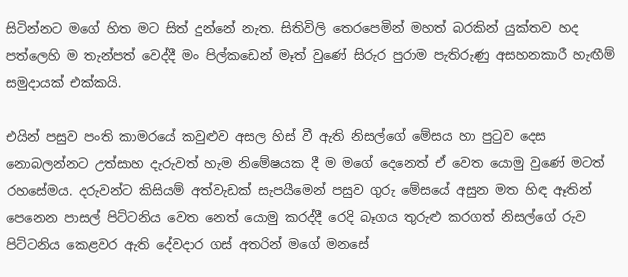සිටින්නට මගේ හිත මට සිත් දුන්නේ නැත. සිතිවිලි තෙරපෙමින් මහත් බරකින් යුක්තව හද පත්ලෙහි ම තැන්පත් වෙද්දී මං පිල්කඩෙන් මෑත් වුණේ සිරුර පුරාම පැතිරුණු අසහනකාරී හැඟීම් සමුදායක් එක්කයි.

එයින් පසුව පංති කාමරයේ කවුළුව අසල හිස් වී ඇති නිසල්ගේ මේසය හා පුටුව දෙස නොබලන්නට උත්සාහ දැරුවත් හැම නිමේෂයක දී ම මගේ දෙනෙත් ඒ වෙත යොමු වුණේ මටත් රහසේමය. දරුවන්ට කිසියම් අත්වැඩක් සැපයීමෙන් පසුව ගුරු මේසයේ අසුන මත හිඳ ඈතින් පෙනෙන පාසල් පිට්ටනිය වෙත නෙත් යොමු කරද්දී රෙදි බෑගය තුරුළු කරගත් නිසල්ගේ රුව පිට්ටනිය කෙළවර ඇති දේවදාර ගස් අතරින් මගේ මනසේ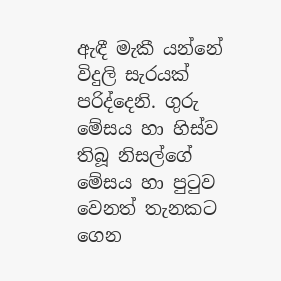ඇඳී මැකී යන්නේ විදුලි සැරයක් පරිද්දෙනි. ගුරු මේසය හා හිස්ව තිබූ නිසල්ගේ මේසය හා පුටුව වෙනත් තැනකට ගෙන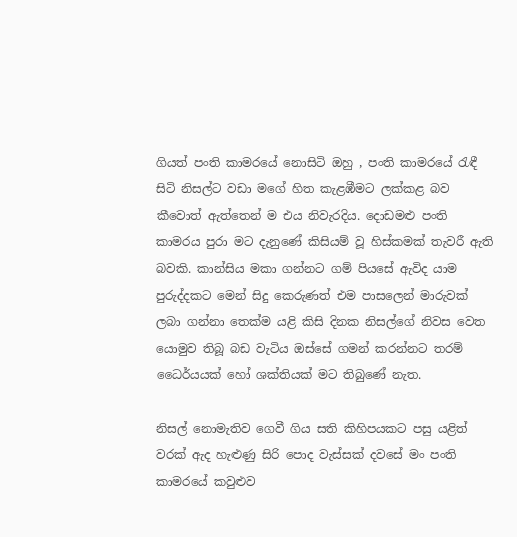ගියත් පංති කාමරයේ නොසිටි ඔහු , පංති කාමරයේ රැඳී සිටි නිසල්ට වඩා මගේ හිත කැළඹීමට ලක්කළ බව කීවොත් ඇත්තෙන් ම එය නිවැරදිය. දොඩමළු පංති කාමරය පුරා මට දැනුණේ කිසියම් වූ හිස්කමක් තැවරී ඇති බවකි. කාන්සිය මකා ගන්නට ගම් පියසේ ඇවිද යාම පුරුද්දකට මෙන් සිදු කෙරුණත් එම පාසලෙන් මාරුවක් ලබා ගන්නා තෙක්ම යළි කිසි දිනක නිසල්ගේ නිවස වෙත යොමුව තිබූ බඩ වැටිය ඔස්සේ ගමන් කරන්නට තරම් ධෛර්යයක් හෝ ශක්තියක් මට තිබුණේ නැත.

නිසල් නොමැතිව ගෙවී ගිය සති කිහිපයකට පසු යළිත් වරක් ඇද හැළුණු සිරි පොද වැස්සක් දවසේ මං පංති කාමරයේ කවුළුව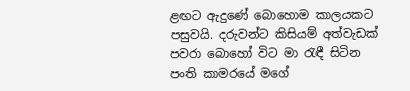ළඟට ඇදුණේ බොහොම කාලයකට පසුවයි. දරුවන්ට කිසියම් අත්වැඩක් පවරා බොහෝ විට මා රැඳී සිටින පංති කාමරයේ මගේ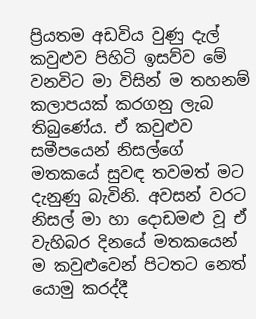ප්‍රියතම අඩවිය වුණු දැල් කවුළුව පිහිටි ඉසව්ව මේ වනවිට මා විසින් ම තහනම් කලාපයක් කරගනු ලැබ තිබුණේය. ඒ කවුළුව සමීපයෙන් නිසල්ගේ මතකයේ සුවඳ තවමත් මට දැනුණු බැවිනි. අවසන් වරට නිසල් මා හා දොඩමළු වූ ඒ වැහිබර දිනයේ මතකයෙන් ම කවුළුවෙන් පිටතට නෙත් යොමු කරද්දී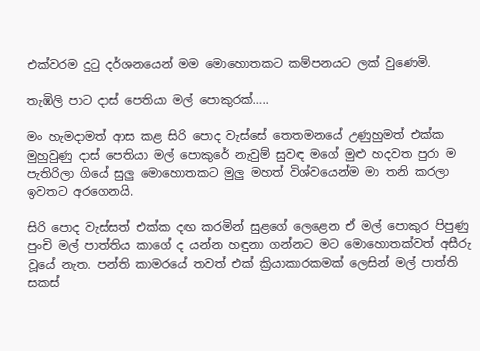එක්වරම දුටු දර්ශනයෙන් මම මොහොතකට කම්පනයට ලක් වුණෙමි.

තැඹිලි පාට දාස් පෙතියා මල් පොකුරක්…..

මං හැමදාමත් ආස කළ සිරි පොද වැස්සේ තෙතමනයේ උණුහුමත් එක්ක මුහුවුණු දාස් පෙතියා මල් පොකුරේ නැවුම් සුවඳ මගේ මුළු හදවත පුරා ම පැතිරිලා ගියේ සුලු මොහොතකට මුලු මහත් විශ්වයෙන්ම මා තනි කරලා ඉවතට අරගෙනයි.

සිරි පොද වැස්සත් එක්ක දඟ කරමින් සුළගේ ලෙළෙන ඒ මල් පොකුර පිපුණු පුංචි මල් පාත්තිය කාගේ ද යන්න හඳුනා ගන්නට මට මොහොතක්වත් අසීරු වූයේ නැත. පන්ති කාමරයේ තවත් එක් ක්‍රියාකාරකමක් ලෙසින් මල් පාත්ති සකස්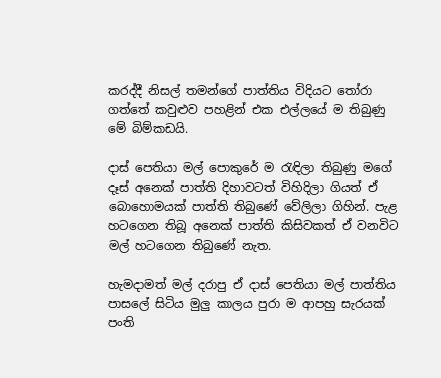කරද්දී නිසල් තමන්ගේ පාත්තිය විදියට තෝරා ගත්තේ කවුළුව පහළින් එක එල්ලයේ ම තිබුණු මේ බිම්කඩයි.

දාස් පෙතියා මල් පොකුරේ ම රැඳිලා තිබුණු මගේ දෑස් අනෙක් පාත්ති දිහාවටත් විහිදිලා ගියත් ඒ  බොහොමයක් පාත්ති තිබුණේ වේලිලා ගිහින්. පැළ හටගෙන තිබූ අනෙක් පාත්ති කිසිවකත් ඒ වනවිට මල් හටගෙන තිබුණේ නැත.

හැමදාමත් මල් දරාපු ඒ දාස් පෙතියා මල් පාත්තිය පාසලේ සිටිය මුලු කාලය පුරා ම ආපහු සැරයක් පංති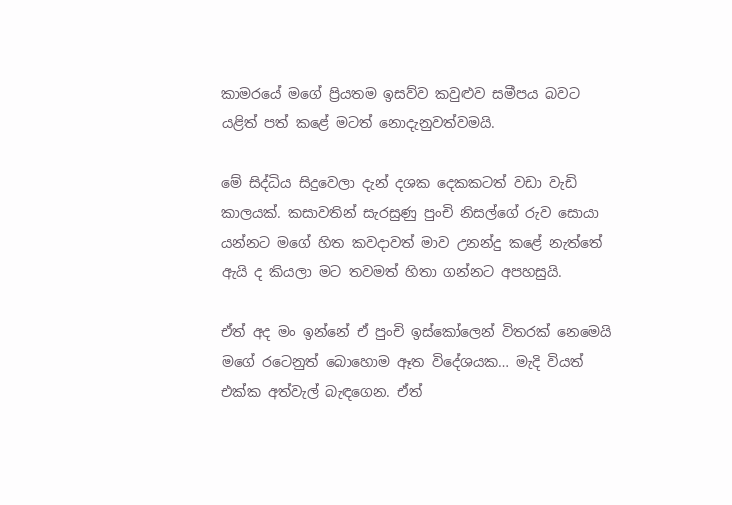කාමරයේ මගේ ප්‍රියතම ඉසව්ව කවුළුව සමීපය බවට යළිත් පත් කළේ මටත් නොදැනුවත්වමයි.

මේ සිද්ධිය සිදුවෙලා දැන් දශක දෙකකටත් වඩා වැඩි කාලයක්. කසාවතින් සැරසුණු පුංචි නිසල්ගේ රුව සොයා යන්නට මගේ හිත කවදාවත් මාව උනන්දු කළේ නැත්තේ ඇයි ද කියලා මට තවමත් හිතා ගන්නට අපහසුයි.

ඒත් අද මං ඉන්නේ ඒ පුංචි ඉස්කෝලෙන් විතරක් නෙමෙයි මගේ රටෙනුත් බොහොම ඈත විදේශයක… මැදි වියත් එක්ක අත්වැල් බැඳගෙන. ඒත්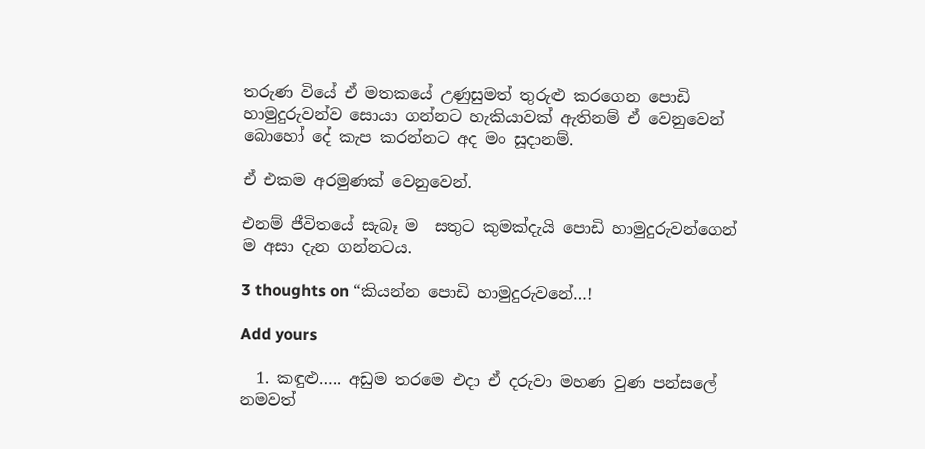තරුණ වියේ ඒ මතකයේ උණුසුමත් තුරුළු කරගෙන පොඩි හාමුදුරුවන්ව සොයා ගන්නට හැකියාවක් ඇතිනම් ඒ වෙනුවෙන් බොහෝ දේ කැප කරන්නට අද මං සූදානම්.

ඒ එකම අරමුණක් වෙනුවෙන්.

එනම් ජීවිතයේ සැබෑ ම  සතුට කුමක්දැයි පොඩි හාමුදුරුවන්ගෙන් ම අසා දැන ගන්නටය.

3 thoughts on “කියන්න පොඩි හාමුදුරුවනේ…!

Add yours

  1. කඳුළු….. අඩුම තරමෙ එදා ඒ දරුවා මහණ වුණ පන්සලේ නමවත්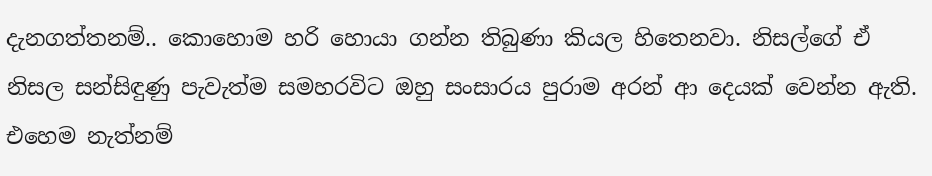දැනගත්තනම්.. කොහොම හරි හොයා ගන්න තිබුණා කියල හිතෙනවා. නිසල්ගේ ඒ නිසල සන්සිඳුණු පැවැත්ම සමහරවිට ඔහු සංසාරය පුරාම අරන් ආ දෙයක් වෙන්න ඇති. එහෙම නැත්නම්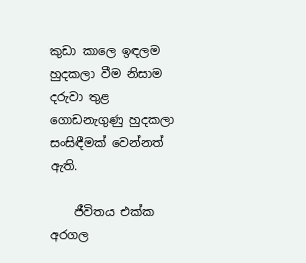කුඩා කාලෙ ඉඳලම හුදකලා වීම නිසාම දරුවා තුළ ගොඩනැගුණු හුදකලා සංසිඳීමක් වෙන්නත් ඇති.

    ජීවිතය එක්ක අරගල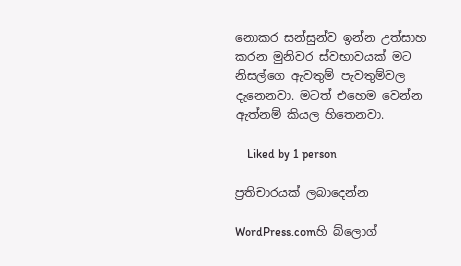නොකර සන්සුන්ව ඉන්න උත්සාහ කරන මුනිවර ස්වභාවයක් මට නිසල්ගෙ ඇවතුම් පැවතුම්වල දැනෙනවා. මටත් එහෙම වෙන්න ඇත්නම් කියල හිතෙනවා.

    Liked by 1 person

ප්‍රතිචාරයක් ලබාදෙන්න

WordPress.comහි බ්ලොග්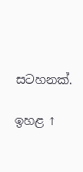සටහනක්.

ඉහළ ↑